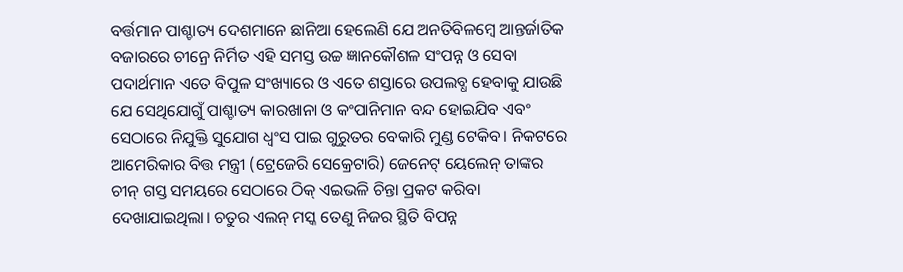ବର୍ତ୍ତମାନ ପାଶ୍ଚାତ୍ୟ ଦେଶମାନେ ଛାନିଆ ହେଲେଣି ଯେ ଅନତିବିଳମ୍ବେ ଆନ୍ତର୍ଜାତିକ ବଜାରରେ ଚୀନ୍ରେ ନିର୍ମିତ ଏହି ସମସ୍ତ ଉଚ୍ଚ ଜ୍ଞାନକୌଶଳ ସଂପନ୍ନ ଓ ସେବା ପଦାର୍ଥମାନ ଏତେ ବିପୁଳ ସଂଖ୍ୟାରେ ଓ ଏତେ ଶସ୍ତାରେ ଉପଲବ୍ଧ ହେବାକୁ ଯାଉଛି ଯେ ସେଥିଯୋଗୁଁ ପାଶ୍ଚାତ୍ୟ କାରଖାନା ଓ କଂପାନିମାନ ବନ୍ଦ ହୋଇଯିବ ଏବଂ ସେଠାରେ ନିଯୁକ୍ତି ସୁଯୋଗ ଧ୍ବଂସ ପାଇ ଗୁରୁତର ବେକାରି ମୁଣ୍ଡ ଟେକିବ। ନିକଟରେ ଆମେରିକାର ବିତ୍ତ ମନ୍ତ୍ରୀ (ଟ୍ରେଜେରି ସେକ୍ରେଟାରି) ଜେନେଟ୍ ୟେଲେନ୍ ତାଙ୍କର ଚୀନ୍ ଗସ୍ତ ସମୟରେ ସେଠାରେ ଠିକ୍ ଏଇଭଳି ଚିନ୍ତା ପ୍ରକଟ କରିବା ଦେଖାଯାଇଥିଲା। ଚତୁର ଏଲନ୍ ମସ୍କ ତେଣୁ ନିଜର ସ୍ଥିତି ବିପନ୍ନ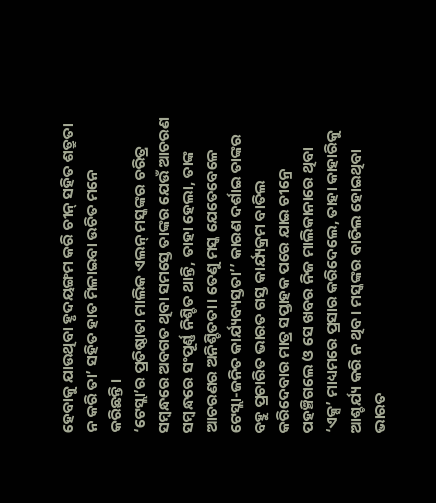ହେବାକୁ ଯାଉଥିବା ହୃଦୟଙ୍ଗମ କରି ଚୀନ୍ ସହିତ ଶତ୍ରୁତା ନ କରି ତା’ ସହିତ ହାତ ମିଳାଇବା ଉଚିତ ମନେ କରିଛନ୍ତି।
‘ଟେସ୍ଲା’ର ପ୍ରତିଷ୍ଠାତା ମାଲିକ ଏଲନ୍ ମସ୍କଙ୍କର ଚରିତ୍ର ସମ୍ବନ୍ଧରେ ଅବଗତ ଥିବା ସମସ୍ତେ ତାଙ୍କର ଯେଉଁ ଆଚରଣ ସମ୍ବନ୍ଧରେ ସଂପୂର୍ଣ୍ଣ ନିଶ୍ଚିତ ଥାନ୍ତି, ତାହା ହେଲା, ତାଙ୍କ ଆଚରଣର ଅନିଶ୍ଚିତତା। ତେଣୁ ମସ୍କ ଯେତେବେଳେ ଟେସ୍ଲା-ଜନିତ କାର୍ଯ୍ୟବ୍ୟସ୍ତତା’’ କାରଣ ଦର୍ଶାଇ ତାଙ୍କର ବହୁ ପ୍ରଚାରିତ ଭାରତ ଗସ୍ତ କାର୍ଯ୍ୟକ୍ରମ ବାତିଲ କରିଦେବାର ମାତ୍ର ସପ୍ତାହକ ପରେ ଯାଇ ଚୀନ୍ରେ ପହଞ୍ଚିଗଲେ ଓ ସେ ଖବର ନିଜ ମାଲିକାନାରେ ଥିବା ‘ଏକ୍ସ’ ମାଧ୍ୟମରେ ପ୍ରସାର କରିଦେଲେ, ତାହା କାହାରିକୁ ଆଶ୍ଚର୍ଯ୍ୟ କରି ନ ଥିବ। ମସ୍କଙ୍କର ବାତିଲ ହୋଇଥିବା ଭାରତ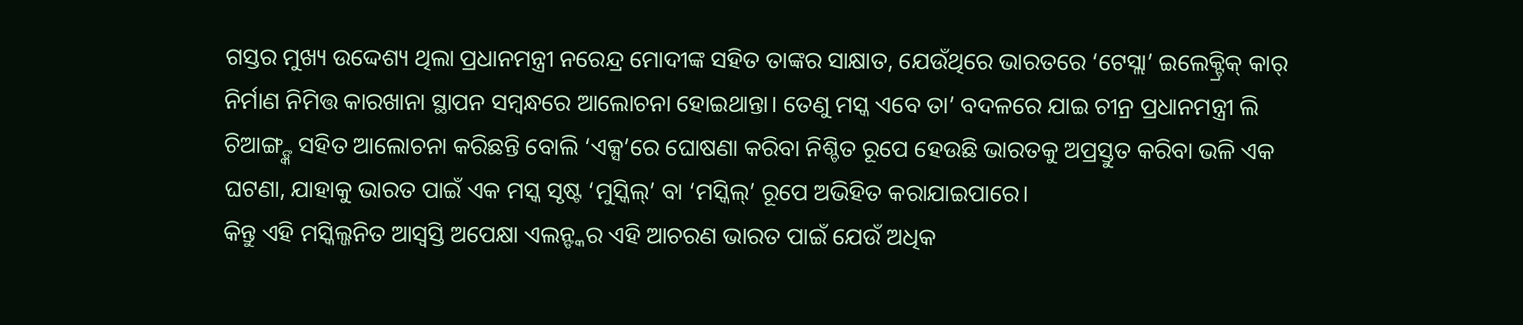ଗସ୍ତର ମୁଖ୍ୟ ଉଦ୍ଦେଶ୍ୟ ଥିଲା ପ୍ରଧାନମନ୍ତ୍ରୀ ନରେନ୍ଦ୍ର ମୋଦୀଙ୍କ ସହିତ ତାଙ୍କର ସାକ୍ଷାତ, ଯେଉଁଥିରେ ଭାରତରେ ‘ଟେସ୍ଲା’ ଇଲେକ୍ଟ୍ରିକ୍ କାର୍ ନିର୍ମାଣ ନିମିତ୍ତ କାରଖାନା ସ୍ଥାପନ ସମ୍ବନ୍ଧରେ ଆଲୋଚନା ହୋଇଥାନ୍ତା। ତେଣୁ ମସ୍କ ଏବେ ତା’ ବଦଳରେ ଯାଇ ଚୀନ୍ର ପ୍ରଧାନମନ୍ତ୍ରୀ ଲି ଚିଆଙ୍ଗ୍ଙ୍କ ସହିତ ଆଲୋଚନା କରିଛନ୍ତି ବୋଲି ‘ଏକ୍ସ’ରେ ଘୋଷଣା କରିବା ନିଶ୍ଚିତ ରୂପେ ହେଉଛି ଭାରତକୁ ଅପ୍ରସ୍ତୁତ କରିବା ଭଳି ଏକ ଘଟଣା, ଯାହାକୁ ଭାରତ ପାଇଁ ଏକ ମସ୍କ ସୃଷ୍ଟ ‘ମୁସ୍କିଲ୍’ ବା ‘ମସ୍କିଲ୍’ ରୂପେ ଅଭିହିତ କରାଯାଇପାରେ।
କିନ୍ତୁ ଏହି ମସ୍କିଲ୍ଜନିତ ଆସ୍ବସ୍ତି ଅପେକ୍ଷା ଏଲନ୍ଙ୍କର ଏହି ଆଚରଣ ଭାରତ ପାଇଁ ଯେଉଁ ଅଧିକ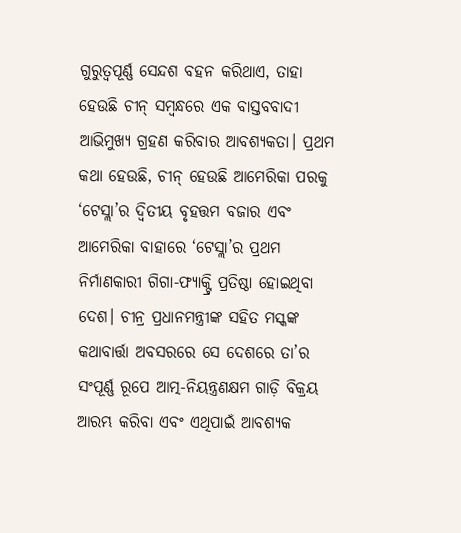ଗୁରୁତ୍ବପୂର୍ଣ୍ଣ ସେନ୍ଦଶ ବହନ କରିଥାଏ, ତାହା ହେଉଛି ଚୀନ୍ ସମ୍ବନ୍ଧରେ ଏକ ବାସ୍ତବବାଦୀ ଆଭିମୁଖ୍ୟ ଗ୍ରହଣ କରିବାର ଆବଶ୍ୟକତା। ପ୍ରଥମ କଥା ହେଉଛି, ଚୀନ୍ ହେଉଛି ଆମେରିକା ପରକୁ ‘ଟେସ୍ଲା’ର ଦ୍ବିତୀୟ ବୃହତ୍ତମ ବଜାର ଏବଂ ଆମେରିକା ବାହାରେ ‘ଟେସ୍ଲା’ର ପ୍ରଥମ ନିର୍ମାଣକାରୀ ଗିଗା-ଫ୍ୟାକ୍ଟ୍ରି ପ୍ରତିଷ୍ଠା ହୋଇଥିବା ଦେଶ। ଚୀନ୍ର ପ୍ରଧାନମନ୍ତ୍ରୀଙ୍କ ସହିତ ମସ୍କଙ୍କ କଥାବାର୍ତ୍ତା ଅବସରରେ ସେ ଦେଶରେ ତା’ର ସଂପୂର୍ଣ୍ଣ ରୂପେ ଆତ୍ମ-ନିୟନ୍ତ୍ରଣକ୍ଷମ ଗାଡ଼ି ବିକ୍ରୟ ଆରମ୍ଭ କରିବା ଏବଂ ଏଥିପାଇଁ ଆବଶ୍ୟକ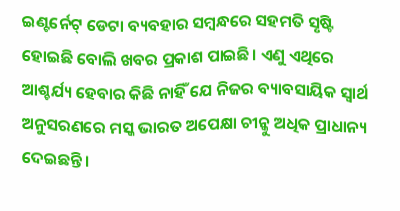ଇଣ୍ଟର୍ନେଟ୍ ଡେଟା ବ୍ୟବହାର ସମ୍ବନ୍ଧରେ ସହମତି ସୃଷ୍ଟି ହୋଇଛି ବୋଲି ଖବର ପ୍ରକାଶ ପାଇଛି। ଏଣୁ ଏଥିରେ ଆଶ୍ଚର୍ଯ୍ୟ ହେବାର କିଛି ନାହିଁ ଯେ ନିଜର ବ୍ୟାବସାୟିକ ସ୍ବାର୍ଥ ଅନୁସରଣରେ ମସ୍କ ଭାରତ ଅପେକ୍ଷା ଚୀନ୍କୁ ଅଧିକ ପ୍ରାଧାନ୍ୟ ଦେଇଛନ୍ତି।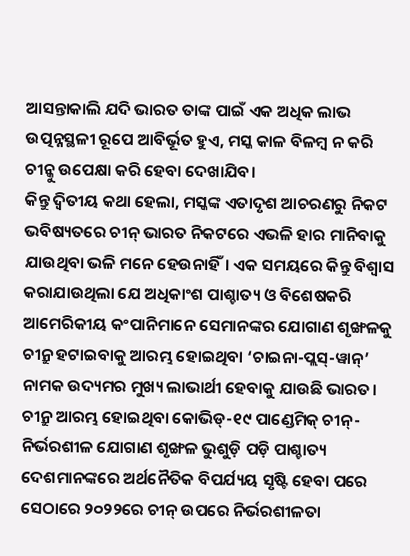ଆସନ୍ତାକାଲି ଯଦି ଭାରତ ତାଙ୍କ ପାଇଁ ଏକ ଅଧିକ ଲାଭ ଉତ୍ପନ୍ନସ୍ଥଳୀ ରୂପେ ଆବିର୍ଭୂତ ହୁଏ, ମସ୍କ କାଳ ବିଳମ୍ବ ନ କରି ଚୀନ୍କୁ ଉପେକ୍ଷା କରି ହେବା ଦେଖାଯିବ।
କିନ୍ତୁ ଦ୍ବିତୀୟ କଥା ହେଲା, ମସ୍କଙ୍କ ଏତାଦୃଶ ଆଚରଣରୁ ନିକଟ ଭବିଷ୍ୟତରେ ଚୀନ୍ ଭାରତ ନିକଟରେ ଏଭଳି ହାର ମାନିବାକୁ ଯାଉଥିବା ଭଳି ମନେ ହେଉନାହିଁ। ଏକ ସମୟରେ କିନ୍ତୁ ବିଶ୍ବାସ କରାଯାଉଥିଲା ଯେ ଅଧିକାଂଶ ପାଶ୍ଚାତ୍ୟ ଓ ବିଶେଷକରି ଆମେରିକୀୟ କଂପାନିମାନେ ସେମାନଙ୍କର ଯୋଗାଣ ଶୃଙ୍ଖଳକୁ ଚୀନ୍ରୁ ହଟାଇବାକୁ ଆରମ୍ଭ ହୋଇଥିବା ‘ଚାଇନା-ପ୍ଲସ୍-ୱାନ୍’ ନାମକ ଉଦ୍ୟମର ମୁଖ୍ୟ ଲାଭାର୍ଥୀ ହେବାକୁ ଯାଉଛି ଭାରତ। ଚୀନ୍ରୁ ଆରମ୍ଭ ହୋଇଥିବା କୋଭିଡ୍-୧୯ ପାଣ୍ଡେମିକ୍ ଚୀନ୍-ନିର୍ଭରଶୀଳ ଯୋଗାଣ ଶୃଙ୍ଖଳ ଭୁଶୁଡ଼ି ପଡ଼ି ପାଶ୍ଚାତ୍ୟ ଦେଶମାନଙ୍କରେ ଅର୍ଥନୈତିକ ବିପର୍ଯ୍ୟୟ ସୃଷ୍ଟି ହେବା ପରେ ସେଠାରେ ୨୦୨୨ରେ ଚୀନ୍ ଉପରେ ନିର୍ଭରଶୀଳତା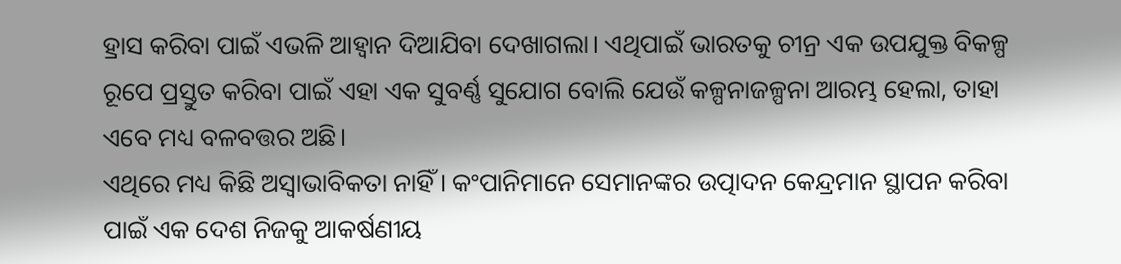ହ୍ରାସ କରିବା ପାଇଁ ଏଭଳି ଆହ୍ବାନ ଦିଆଯିବା ଦେଖାଗଲା। ଏଥିପାଇଁ ଭାରତକୁ ଚୀନ୍ର ଏକ ଉପଯୁକ୍ତ ବିକଳ୍ପ ରୂପେ ପ୍ରସ୍ତୁତ କରିବା ପାଇଁ ଏହା ଏକ ସୁବର୍ଣ୍ଣ ସୁଯୋଗ ବୋଲି ଯେଉଁ କଳ୍ପନାଜଳ୍ପନା ଆରମ୍ଭ ହେଲା, ତାହା ଏବେ ମଧ୍ୟ ବଳବତ୍ତର ଅଛି।
ଏଥିରେ ମଧ୍ୟ କିଛି ଅସ୍ବାଭାବିକତା ନାହିଁ। କଂପାନିମାନେ ସେମାନଙ୍କର ଉତ୍ପାଦନ କେନ୍ଦ୍ରମାନ ସ୍ଥାପନ କରିବା ପାଇଁ ଏକ ଦେଶ ନିଜକୁ ଆକର୍ଷଣୀୟ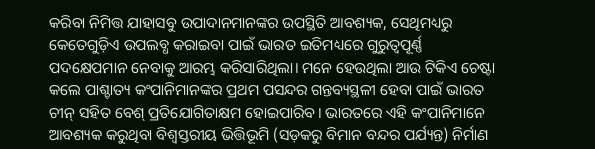କରିବା ନିମିତ୍ତ ଯାହାସବୁ ଉପାଦାନମାନଙ୍କର ଉପସ୍ଥିତି ଆବଶ୍ୟକ, ସେଥିମଧ୍ୟରୁ କେତେଗୁଡ଼ିଏ ଉପଲବ୍ଧ କରାଇବା ପାଇଁ ଭାରତ ଇତିମଧ୍ୟରେ ଗୁରୁତ୍ବପୂର୍ଣ୍ଣ ପଦକ୍ଷେପମାନ ନେବାକୁ ଆରମ୍ଭ କରିସାରିଥିଲା। ମନେ ହେଉଥିଲା ଆଉ ଟିକିଏ ଚେଷ୍ଟା କଲେ ପାଶ୍ଚାତ୍ୟ କଂପାନିମାନଙ୍କର ପ୍ରଥମ ପସନ୍ଦର ଗନ୍ତବ୍ୟସ୍ଥଳୀ ହେବା ପାଇଁ ଭାରତ ଚୀନ୍ ସହିତ ବେଶ୍ ପ୍ରତିଯୋଗିତାକ୍ଷମ ହୋଇପାରିବ। ଭାରତରେ ଏହି କଂପାନିମାନେ ଆବଶ୍ୟକ କରୁଥିବା ବିଶ୍ବସ୍ତରୀୟ ଭିତ୍ତିଭୂମି (ସଡ଼କରୁ ବିମାନ ବନ୍ଦର ପର୍ଯ୍ୟନ୍ତ) ନିର୍ମାଣ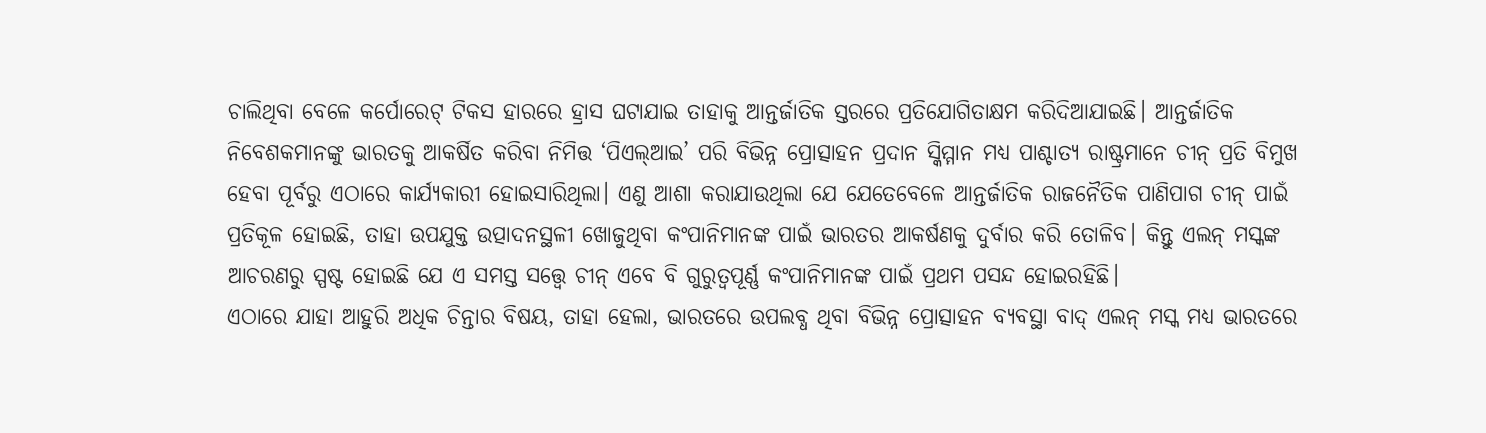ଚାଲିଥିବା ବେଳେ କର୍ପୋରେଟ୍ ଟିକସ ହାରରେ ହ୍ରାସ ଘଟାଯାଇ ତାହାକୁ ଆନ୍ତର୍ଜାତିକ ସ୍ତରରେ ପ୍ରତିଯୋଗିତାକ୍ଷମ କରିଦିଆଯାଇଛି। ଆନ୍ତର୍ଜାତିକ ନିବେଶକମାନଙ୍କୁ ଭାରତକୁ ଆକର୍ଷିତ କରିବା ନିମିତ୍ତ ‘ପିଏଲ୍ଆଇ’ ପରି ବିଭିନ୍ନ ପ୍ରୋତ୍ସାହନ ପ୍ରଦାନ ସ୍କିମ୍ମାନ ମଧ୍ୟ ପାଶ୍ଚାତ୍ୟ ରାଷ୍ଟ୍ରମାନେ ଚୀନ୍ ପ୍ରତି ବିମୁଖ ହେବା ପୂର୍ବରୁ ଏଠାରେ କାର୍ଯ୍ୟକାରୀ ହୋଇସାରିଥିଲା। ଏଣୁ ଆଶା କରାଯାଉଥିଲା ଯେ ଯେତେବେଳେ ଆନ୍ତର୍ଜାତିକ ରାଜନୈତିକ ପାଣିପାଗ ଚୀନ୍ ପାଇଁ ପ୍ରତିକୂଳ ହୋଇଛି, ତାହା ଉପଯୁକ୍ତ ଉତ୍ପାଦନସ୍ଥଳୀ ଖୋଜୁଥିବା କଂପାନିମାନଙ୍କ ପାଇଁ ଭାରତର ଆକର୍ଷଣକୁ ଦୁର୍ବାର କରି ତୋଳିବ। କିନ୍ତୁ ଏଲନ୍ ମସ୍କଙ୍କ ଆଚରଣରୁ ସ୍ପଷ୍ଟ ହୋଇଛି ଯେ ଏ ସମସ୍ତ ସତ୍ତ୍ବେ ଚୀନ୍ ଏବେ ବି ଗୁରୁତ୍ବପୂର୍ଣ୍ଣ କଂପାନିମାନଙ୍କ ପାଇଁ ପ୍ରଥମ ପସନ୍ଦ ହୋଇରହିଛି।
ଏଠାରେ ଯାହା ଆହୁରି ଅଧିକ ଚିନ୍ତାର ବିଷୟ, ତାହା ହେଲା, ଭାରତରେ ଉପଲବ୍ଧ ଥିବା ବିଭିନ୍ନ ପ୍ରୋତ୍ସାହନ ବ୍ୟବସ୍ଥା ବାଦ୍ ଏଲନ୍ ମସ୍କ ମଧ୍ୟ ଭାରତରେ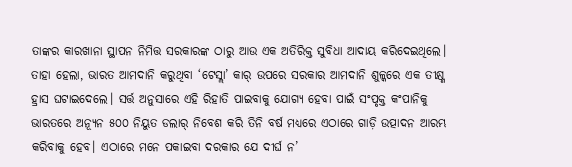ତାଙ୍କର କାରଖାନା ସ୍ଥାପନ ନିମିତ୍ତ ସରକାରଙ୍କ ଠାରୁ ଆଉ ଏକ ଅତିରିକ୍ତ ସୁବିଧା ଆଦାୟ କରିଦେଇଥିଲେ। ତାହା ହେଲା, ଭାରତ ଆମଦାନି କରୁଥିବା ‘ଟେସ୍ଲା’ କାର୍ ଉପରେ ସରକାର ଆମଦାନି ଶୁଳ୍କରେ ଏକ ତୀକ୍ଷ୍ଣ ହ୍ରାସ ଘଟାଇଦେଲେ। ସର୍ତ୍ତ ଅନୁସାରେ ଏହି ରିହାତି ପାଇବାକୁ ଯୋଗ୍ୟ ହେବା ପାଇଁ ସଂପୃକ୍ତ କଂପାନିକୁ ଭାରତରେ ଅନ୍ୟୂନ ୫୦୦ ନିୟୁତ ଡଲାର୍ ନିବେଶ କରି ତିନି ବର୍ଷ ମଧ୍ୟରେ ଏଠାରେ ଗାଡ଼ି ଉତ୍ପାଦନ ଆରମ୍ଭ କରିବାକୁ ହେବ। ଏଠାରେ ମନେ ପକାଇବା ଦରକାର ଯେ ଦୀର୍ଘ ନ’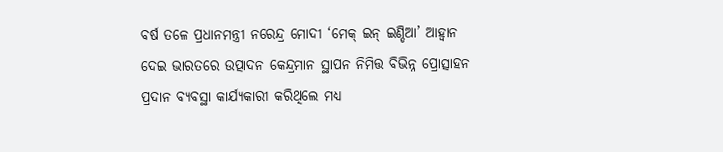ବର୍ଷ ତଳେ ପ୍ରଧାନମନ୍ତ୍ରୀ ନରେନ୍ଦ୍ର ମୋଦୀ ‘ମେକ୍ ଇନ୍ ଇଣ୍ଡିଆ’ ଆହ୍ବାନ ଦେଇ ଭାରତରେ ଉତ୍ପାଦନ କେନ୍ଦ୍ରମାନ ସ୍ଥାପନ ନିମିତ୍ତ ବିଭିନ୍ନ ପ୍ରୋତ୍ସାହନ ପ୍ରଦାନ ବ୍ୟବସ୍ଥା କାର୍ଯ୍ୟକାରୀ କରିଥିଲେ ମଧ୍ୟ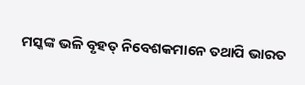ମସ୍କଙ୍କ ଭଳି ବୃହତ୍ ନିବେଶକମାନେ ତଥାପି ଭାରତ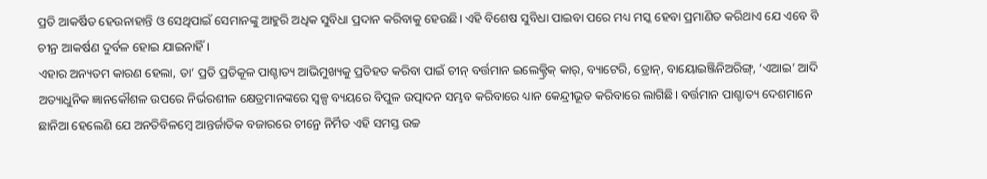ପ୍ରତି ଆକର୍ଷିତ ହେଉନାହାନ୍ତି ଓ ସେଥିପାଇଁ ସେମାନଙ୍କୁ ଆହୁରି ଅଧିକ ସୁବିଧା ପ୍ରଦାନ କରିବାକୁ ହେଉଛି। ଏହି ବିଶେଷ ସୁବିଧା ପାଇବା ପରେ ମଧ୍ୟ ମସ୍କ ହେବା ପ୍ରମାଣିତ କରିଥାଏ ଯେ ଏବେ ବି ଚୀନ୍ର ଆକର୍ଷଣ ଦୁର୍ବଳ ହୋଇ ଯାଇନାହିଁ।
ଏହାର ଅନ୍ୟତମ କାରଣ ହେଲା, ତା’ ପ୍ରତି ପ୍ରତିକୂଳ ପାଶ୍ଚାତ୍ୟ ଆଭିମୁଖ୍ୟକୁ ପ୍ରତିହତ କରିବା ପାଇଁ ଚୀନ୍ ବର୍ତ୍ତମାନ ଇଲେକ୍ଟ୍ରିକ୍ କାର୍, ବ୍ୟାଟେରି, ଡ୍ରୋନ୍, ବାୟୋଇଞ୍ଜିନିଅରିଙ୍ଗ୍, ‘ଏଆଇ’ ଆଦି ଅତ୍ୟାଧୁନିକ ଜ୍ଞାନକୌଶଳ ଉପରେ ନିର୍ଭରଶୀଳ କ୍ଷେତ୍ରମାନଙ୍କରେ ସ୍ବଳ୍ପ ବ୍ୟୟରେ ବିପୁଳ ଉତ୍ପାଦନ ସମ୍ଭବ କରିବାରେ ଧ୍ୟାନ କେନ୍ଦ୍ରୀଭୂତ କରିବାରେ ଲାଗିଛି। ବର୍ତ୍ତମାନ ପାଶ୍ଚାତ୍ୟ ଦେଶମାନେ ଛାନିଆ ହେଲେଣି ଯେ ଅନତିବିଳମ୍ବେ ଆନ୍ତର୍ଜାତିକ ବଜାରରେ ଚୀନ୍ରେ ନିର୍ମିତ ଏହି ସମସ୍ତ ଉଚ୍ଚ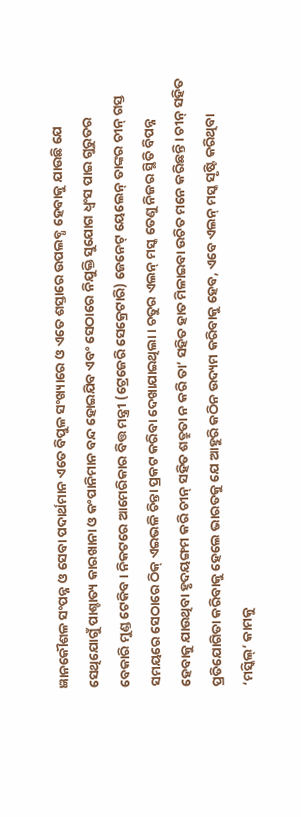ଜ୍ଞାନକୌଶଳ ସଂପନ୍ନ ଓ ସେବା ପଦାର୍ଥମାନ ଏତେ ବିପୁଳ ସଂଖ୍ୟାରେ ଓ ଏତେ ଶସ୍ତାରେ ଉପଲବ୍ଧ ହେବାକୁ ଯାଉଛି ଯେ ସେଥିଯୋଗୁଁ ପାଶ୍ଚାତ୍ୟ କାରଖାନା ଓ କଂପାନିମାନ ବନ୍ଦ ହୋଇଯିବ ଏବଂ ସେଠାରେ ନିଯୁକ୍ତି ସୁଯୋଗ ଧ୍ବଂସ ପାଇ ଗୁରୁତର ବେକାରି ମୁଣ୍ଡ ଟେକିବ। ନିକଟରେ ଆମେରିକାର ବିତ୍ତ ମନ୍ତ୍ରୀ (ଟ୍ରେଜେରି ସେକ୍ରେଟାରି) ଜେନେଟ୍ ୟେଲେନ୍ ତାଙ୍କର ଚୀନ୍ ଗସ୍ତ ସମୟରେ ସେଠାରେ ଠିକ୍ ଏଇଭଳି ଚିନ୍ତା ପ୍ରକଟ କରିବା ଦେଖାଯାଇଥିଲା। ଚତୁର ଏଲନ୍ ମସ୍କ ତେଣୁ ନିଜର ସ୍ଥିତି ବିପନ୍ନ ହେବାକୁ ଯାଉଥିବା ହୃଦୟଙ୍ଗମ କରି ଚୀନ୍ ସହିତ ଶତ୍ରୁତା ନ କରି ତା’ ସହିତ ହାତ ମିଳାଇବା ଉଚିତ ମନେ କରିଛନ୍ତି। ଚୀନ୍ ସହିତ ପ୍ରତିଯୋଗିତା କରିବାକୁ ହେଲେ ଭାରତକୁ ଯେ ଆହୁରି କଠିନ ଉଦ୍ୟମ କରିବାକୁ ହେବ, ଏବେ ଏଲନ୍ ମସ୍କ ସୃଷ୍ଟି କରିଥିବା ‘ମସ୍କିଲ୍’ କାମକୁ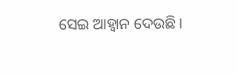ସେଇ ଆହ୍ବାନ ଦେଉଛି।